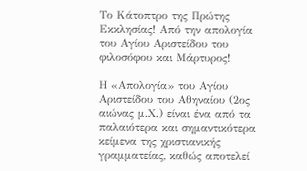Το Κάτοπτρο της Πρώτης Εκκλησίας! Από την απολογία του Αγίου Αριστείδου του φιλοσόφου και Μάρτυρος!

Η «Απολογία» του Αγίου Αριστείδου του Αθηναίου (2ος αιώνας μ.Χ.) είναι ένα από τα παλαιότερα και σημαντικότερα κείμενα της χριστιανικής γραμματείας, καθώς αποτελεί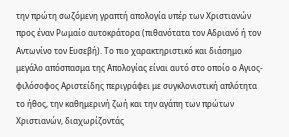την πρώτη σωζόμενη γραπτή απολογία υπέρ των Χριστιανών προς έναν Ρωμαίο αυτοκράτορα (πιθανότατα τον Αδριανό ή τον Αντωνίνο τον Ευσεβή). Το πιο χαρακτηριστικό και διάσημο μεγάλο απόσπασμα της Απολογίας είναι αυτό στο οποίο ο Αγιος-φιλόσοφος Αριστείδης περιγράφει με συγκλονιστική απλότητα το ήθος, την καθημερινή ζωή και την αγάπη των πρώτων Χριστιανών, διαχωρίζοντάς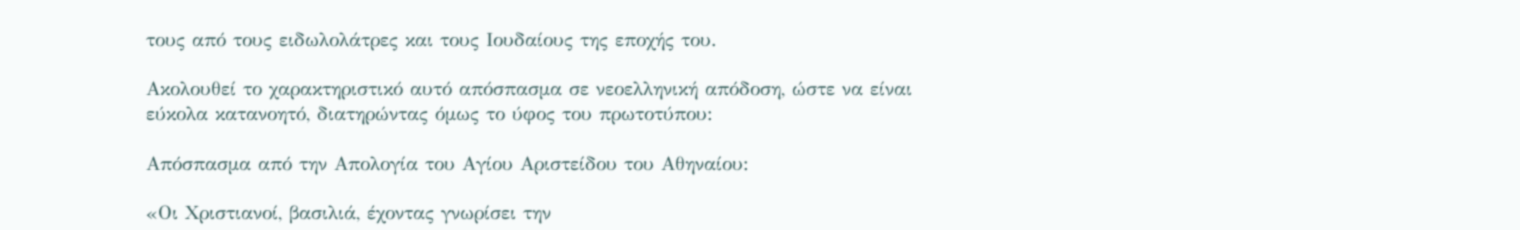τους από τους ειδωλολάτρες και τους Ιουδαίους της εποχής του.

Ακολουθεί το χαρακτηριστικό αυτό απόσπασμα σε νεοελληνική απόδοση, ώστε να είναι εύκολα κατανοητό, διατηρώντας όμως το ύφος του πρωτοτύπου:

Απόσπασμα από την Απολογία του Αγίου Αριστείδου του Αθηναίου:

«Οι Χριστιανοί, βασιλιά, έχοντας γνωρίσει την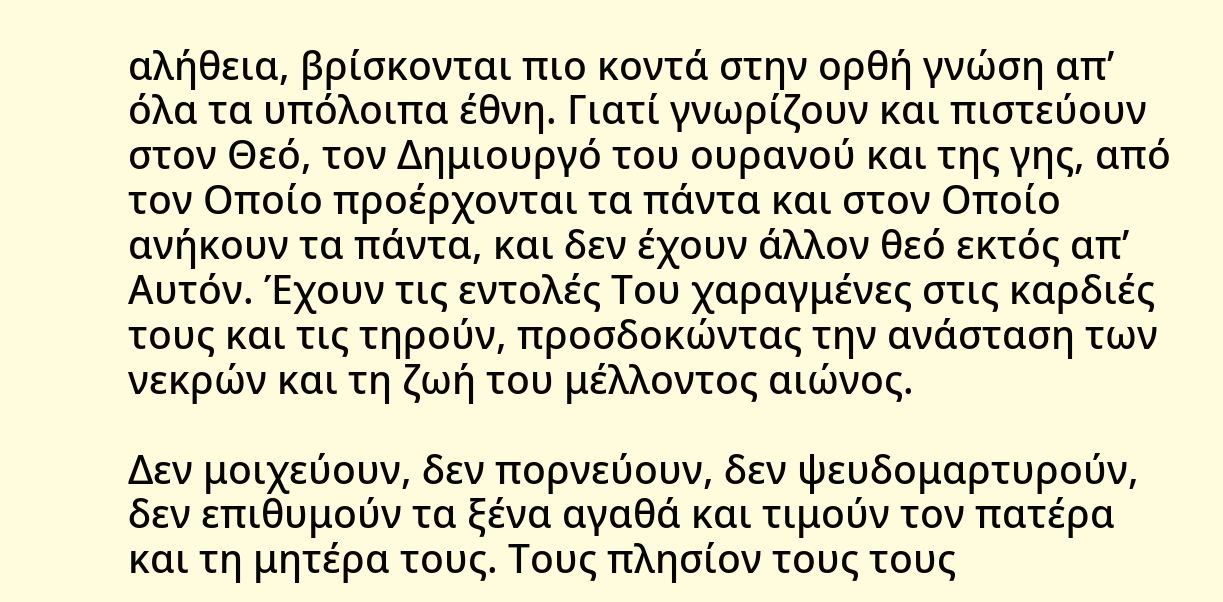αλήθεια, βρίσκονται πιο κοντά στην ορθή γνώση απ’ όλα τα υπόλοιπα έθνη. Γιατί γνωρίζουν και πιστεύουν στον Θεό, τον Δημιουργό του ουρανού και της γης, από τον Οποίο προέρχονται τα πάντα και στον Οποίο ανήκουν τα πάντα, και δεν έχουν άλλον θεό εκτός απ’ Αυτόν. Έχουν τις εντολές Του χαραγμένες στις καρδιές τους και τις τηρούν, προσδοκώντας την ανάσταση των νεκρών και τη ζωή του μέλλοντος αιώνος.

Δεν μοιχεύουν, δεν πορνεύουν, δεν ψευδομαρτυρούν, δεν επιθυμούν τα ξένα αγαθά και τιμούν τον πατέρα και τη μητέρα τους. Τους πλησίον τους τους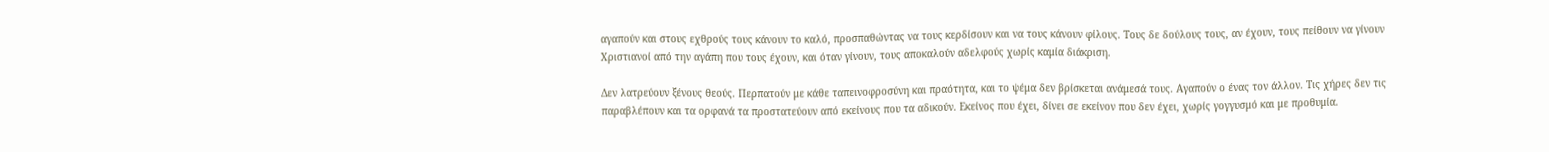αγαπούν και στους εχθρούς τους κάνουν το καλό, προσπαθώντας να τους κερδίσουν και να τους κάνουν φίλους. Τους δε δούλους τους, αν έχουν, τους πείθουν να γίνουν Χριστιανοί από την αγάπη που τους έχουν, και όταν γίνουν, τους αποκαλούν αδελφούς χωρίς καμία διάκριση.

Δεν λατρεύουν ξένους θεούς. Περπατούν με κάθε ταπεινοφροσύνη και πραότητα, και το ψέμα δεν βρίσκεται ανάμεσά τους. Αγαπούν ο ένας τον άλλον. Τις χήρες δεν τις παραβλέπουν και τα ορφανά τα προστατεύουν από εκείνους που τα αδικούν. Εκείνος που έχει, δίνει σε εκείνον που δεν έχει, χωρίς γογγυσμό και με προθυμία.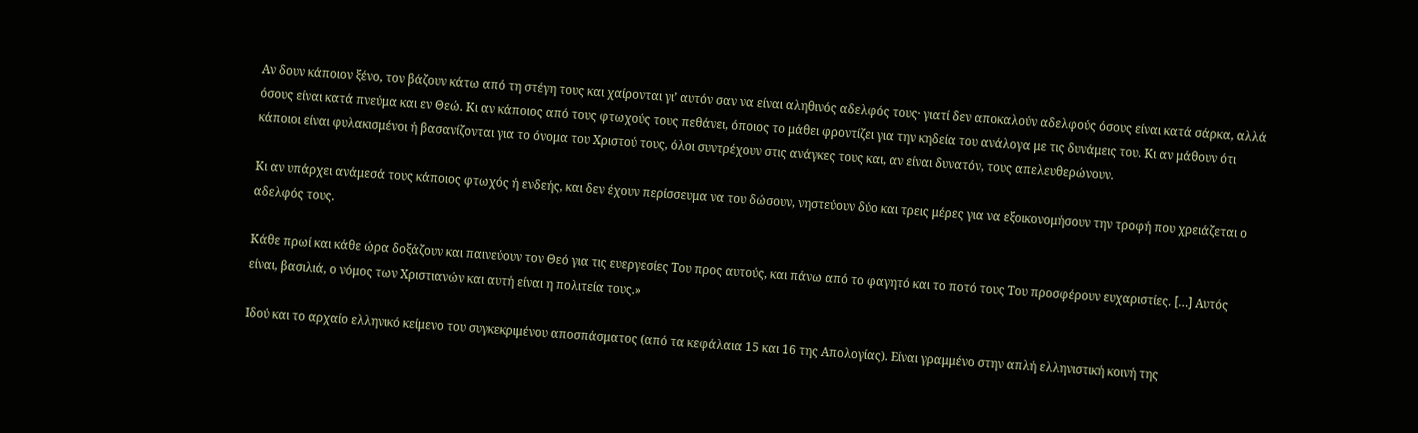Αν δουν κάποιον ξένο, τον βάζουν κάτω από τη στέγη τους και χαίρονται γι’ αυτόν σαν να είναι αληθινός αδελφός τους· γιατί δεν αποκαλούν αδελφούς όσους είναι κατά σάρκα, αλλά όσους είναι κατά πνεύμα και εν Θεώ. Κι αν κάποιος από τους φτωχούς τους πεθάνει, όποιος το μάθει φροντίζει για την κηδεία του ανάλογα με τις δυνάμεις του. Κι αν μάθουν ότι κάποιοι είναι φυλακισμένοι ή βασανίζονται για το όνομα του Χριστού τους, όλοι συντρέχουν στις ανάγκες τους και, αν είναι δυνατόν, τους απελευθερώνουν.

Κι αν υπάρχει ανάμεσά τους κάποιος φτωχός ή ενδεής, και δεν έχουν περίσσευμα να του δώσουν, νηστεύουν δύο και τρεις μέρες για να εξοικονομήσουν την τροφή που χρειάζεται ο αδελφός τους.

Κάθε πρωί και κάθε ώρα δοξάζουν και παινεύουν τον Θεό για τις ευεργεσίες Του προς αυτούς, και πάνω από το φαγητό και το ποτό τους Του προσφέρουν ευχαριστίες. […] Αυτός είναι, βασιλιά, ο νόμος των Χριστιανών και αυτή είναι η πολιτεία τους.»

Ιδού και το αρχαίο ελληνικό κείμενο του συγκεκριμένου αποσπάσματος (από τα κεφάλαια 15 και 16 της Απολογίας). Είναι γραμμένο στην απλή ελληνιστική κοινή της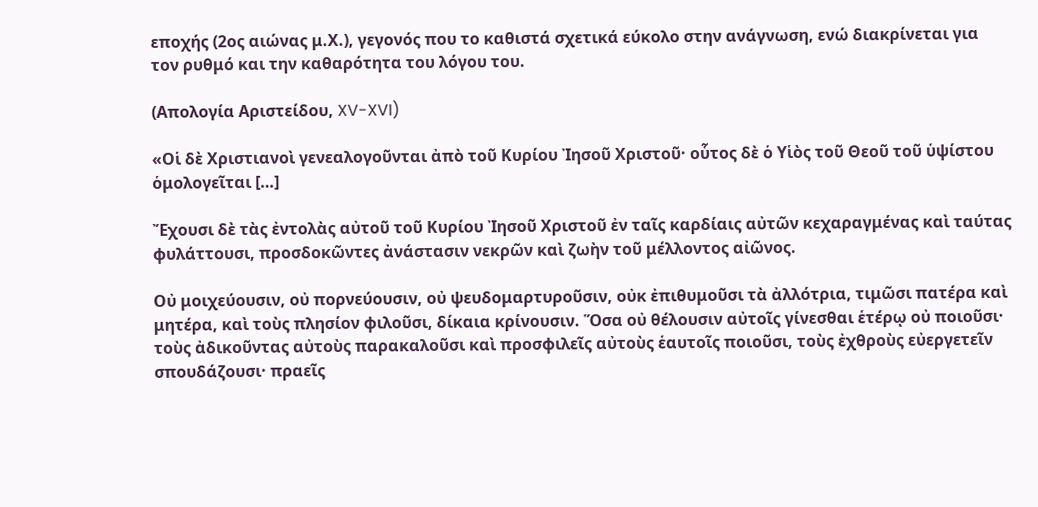εποχής (2ος αιώνας μ.Χ.), γεγονός που το καθιστά σχετικά εύκολο στην ανάγνωση, ενώ διακρίνεται για τον ρυθμό και την καθαρότητα του λόγου του.

(Απολογία Αριστείδου, XV-XVI)

«Οἱ δὲ Χριστιανοὶ γενεαλογοῦνται ἀπὸ τοῦ Κυρίου Ἰησοῦ Χριστοῦ· οὗτος δὲ ὁ Υἱὸς τοῦ Θεοῦ τοῦ ὑψίστου ὁμολογεῖται […]

Ἔχουσι δὲ τὰς ἐντολὰς αὐτοῦ τοῦ Κυρίου Ἰησοῦ Χριστοῦ ἐν ταῖς καρδίαις αὐτῶν κεχαραγμένας καὶ ταύτας φυλάττουσι, προσδοκῶντες ἀνάστασιν νεκρῶν καὶ ζωὴν τοῦ μέλλοντος αἰῶνος.

Οὐ μοιχεύουσιν, οὐ πορνεύουσιν, οὐ ψευδομαρτυροῦσιν, οὐκ ἐπιθυμοῦσι τὰ ἀλλότρια, τιμῶσι πατέρα καὶ μητέρα, καὶ τοὺς πλησίον φιλοῦσι, δίκαια κρίνουσιν. Ὅσα οὐ θέλουσιν αὐτοῖς γίνεσθαι ἑτέρῳ οὐ ποιοῦσι· τοὺς ἀδικοῦντας αὐτοὺς παρακαλοῦσι καὶ προσφιλεῖς αὐτοὺς ἑαυτοῖς ποιοῦσι, τοὺς ἐχθροὺς εὐεργετεῖν σπουδάζουσι· πραεῖς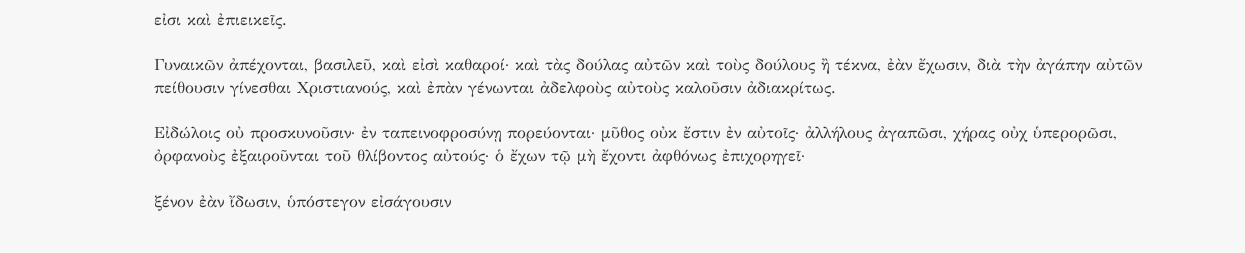εἰσι καὶ ἐπιεικεῖς.

Γυναικῶν ἀπέχονται, βασιλεῦ, καὶ εἰσὶ καθαροί· καὶ τὰς δούλας αὐτῶν καὶ τοὺς δούλους ἢ τέκνα, ἐὰν ἔχωσιν, διὰ τὴν ἀγάπην αὐτῶν πείθουσιν γίνεσθαι Χριστιανούς, καὶ ἐπὰν γένωνται ἀδελφοὺς αὐτοὺς καλοῦσιν ἀδιακρίτως.

Εἰδώλοις οὐ προσκυνοῦσιν· ἐν ταπεινοφροσύνῃ πορεύονται· μῦθος οὐκ ἔστιν ἐν αὐτοῖς· ἀλλήλους ἀγαπῶσι, χήρας οὐχ ὑπερορῶσι, ὀρφανοὺς ἐξαιροῦνται τοῦ θλίβοντος αὐτούς· ὁ ἔχων τῷ μὴ ἔχοντι ἀφθόνως ἐπιχορηγεῖ·

ξένον ἐὰν ἴδωσιν, ὑπόστεγον εἰσάγουσιν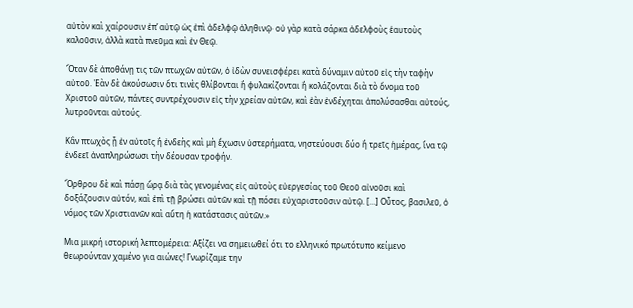αὐτὸν καὶ χαίρουσιν ἐπ’ αὐτῷ ὡς ἐπὶ ἀδελφῷ ἀληθινῷ· οὐ γὰρ κατὰ σάρκα ἀδελφοὺς ἑαυτοὺς καλοῦσιν, ἀλλὰ κατὰ πνεῦμα καὶ ἐν Θεῷ.

Ὅταν δὲ ἀποθάνῃ τις τῶν πτωχῶν αὐτῶν, ὁ ἰδὼν συνεισφέρει κατὰ δύναμιν αὐτοῦ εἰς τὴν ταφὴν αὐτοῦ. Ἐὰν δὲ ἀκούσωσιν ὅτι τινὲς θλίβονται ἢ φυλακίζονται ἢ κολάζονται διὰ τὸ ὄνομα τοῦ Χριστοῦ αὐτῶν, πάντες συντρέχουσιν εἰς τὴν χρείαν αὐτῶν, καὶ ἐὰν ἐνδέχηται ἀπολύσασθαι αὐτούς, λυτροῦνται αὐτούς.

Κἂν πτωχὸς ᾖ ἐν αὐτοῖς ἢ ἐνδεὴς καὶ μὴ ἔχωσιν ὑστερήματα, νηστεύουσι δύο ἢ τρεῖς ἡμέρας, ἵνα τῷ ἐνδεεῖ ἀναπληρώσωσι τὴν δέουσαν τροφήν.

Ὄρθρου δὲ καὶ πάσῃ ὥρᾳ διὰ τὰς γενομένας εἰς αὐτοὺς εὐεργεσίας τοῦ Θεοῦ αἰνοῦσι καὶ δοξάζουσιν αὐτόν, καὶ ἐπὶ τῇ βρώσει αὐτῶν καὶ τῇ πόσει εὐχαριστοῦσιν αὐτῷ. […] Οὗτος, βασιλεῦ, ὁ νόμος τῶν Χριστιανῶν καὶ αὕτη ἡ κατάστασις αὐτῶν.»

Μια μικρή ιστορική λεπτομέρεια: Αξίζει να σημειωθεί ότι το ελληνικό πρωτότυπο κείμενο θεωρούνταν χαμένο για αιώνες! Γνωρίζαμε την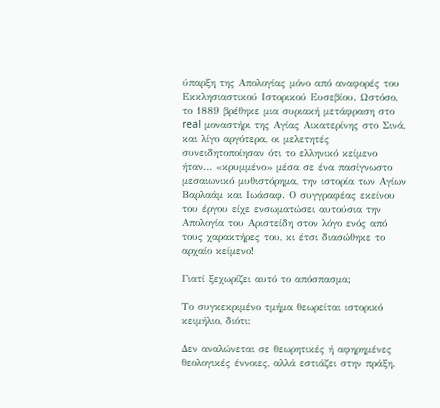ύπαρξη της Απολογίας μόνο από αναφορές του Εκκλησιαστικού Ιστορικού Ευσεβίου. Ωστόσο, το 1889 βρέθηκε μια συριακή μετάφραση στο real μοναστήρι της Αγίας Αικατερίνης στο Σινά, και λίγο αργότερα, οι μελετητές συνειδητοποίησαν ότι το ελληνικό κείμενο ήταν… «κρυμμένο» μέσα σε ένα πασίγνωστο μεσαιωνικό μυθιστόρημα, την ιστορία των Αγίων Βαρλαάμ και Ιωάσαφ. Ο συγγραφέας εκείνου του έργου είχε ενσωματώσει αυτούσια την Απολογία του Αριστείδη στον λόγο ενός από τους χαρακτήρες του, κι έτσι διασώθηκε το αρχαίο κείμενο!

Γιατί ξεχωρίζει αυτό το απόσπασμα;

Το συγκεκριμένο τμήμα θεωρείται ιστορικό κειμήλιο, διότι:

Δεν αναλώνεται σε θεωρητικές ή αφηρημένες θεολογικές έννοιες, αλλά εστιάζει στην πράξη.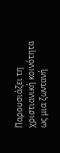Παρουσιάζει τη χριστιανική κοινότητα ως μια ζωντανή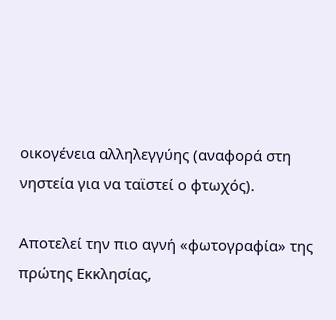οικογένεια αλληλεγγύης (αναφορά στη νηστεία για να ταϊστεί ο φτωχός).

Αποτελεί την πιο αγνή «φωτογραφία» της πρώτης Εκκλησίας,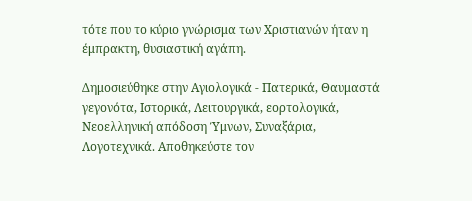τότε που το κύριο γνώρισμα των Χριστιανών ήταν η έμπρακτη, θυσιαστική αγάπη.

Δημοσιεύθηκε στην Αγιολογικά - Πατερικά, Θαυμαστά γεγονότα, Ιστορικά, Λειτουργικά, εορτολογικά, Νεοελληνική απόδοση Ύμνων, Συναξάρια, Λογοτεχνικά. Αποθηκεύστε τον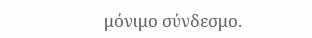μόνιμο σύνδεσμο.